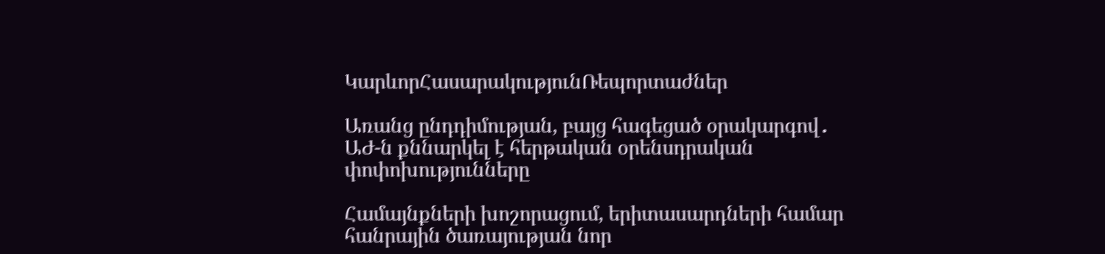ԿարևորՀասարակությունՌեպորտաժներ

Առանց ընդդիմության, բայց հագեցած օրակարգով․ ԱԺ-ն քննարկել է հերթական օրենսդրական փոփոխությունները

Համայնքների խոշորացում, երիտասարդների համար հանրային ծառայության նոր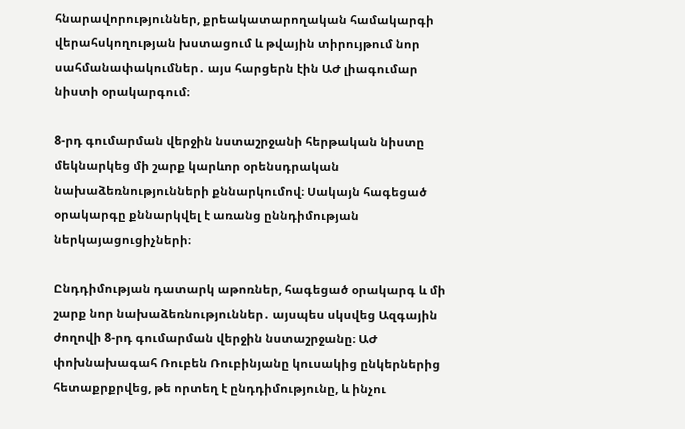հնարավորություններ, քրեակատարողական համակարգի վերահսկողության խստացում և թվային տիրույթում նոր սահմանափակումներ․ այս հարցերն էին ԱԺ լիագումար նիստի օրակարգում։

8-րդ գումարման վերջին նստաշրջանի հերթական նիստը մեկնարկեց մի շարք կարևոր օրենսդրական նախաձեռնությունների քննարկումով։ Սակայն հագեցած օրակարգը քննարկվել է առանց ըննդիմության ներկայացուցիչների։

Ընդդիմության դատարկ աթոռներ, հագեցած օրակարգ և մի շարք նոր նախաձեռնություններ․ այսպես սկսվեց Ազգային ժողովի 8-րդ գումարման վերջին նստաշրջանը։ ԱԺ փոխնախագահ Ռուբեն Ռուբինյանը կուսակից ընկերներից հետաքրքրվեց, թե որտեղ է ընդդիմությունը, և ինչու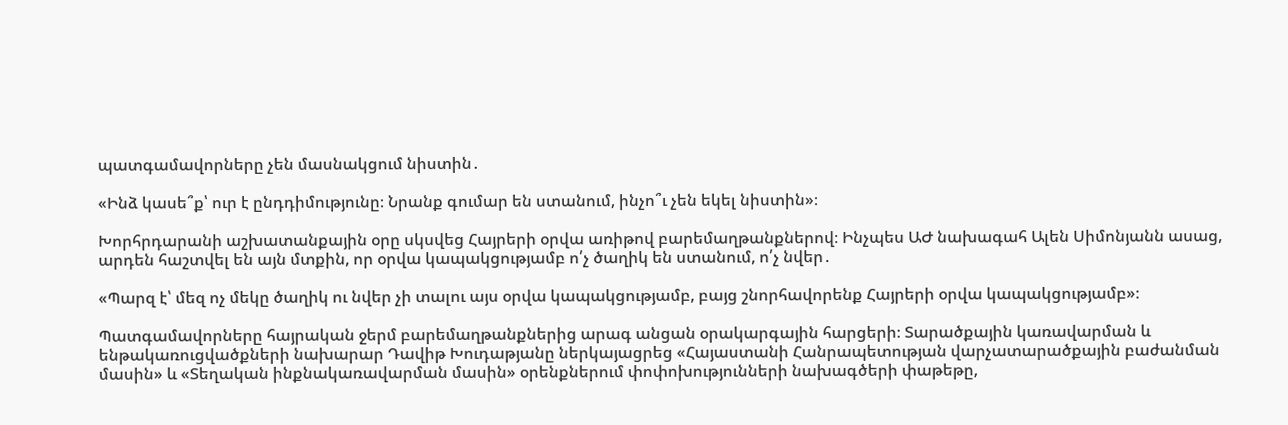պատգամավորները չեն մասնակցում նիստին․

«Ինձ կասե՞ք՝ ուր է ընդդիմությունը։ Նրանք գումար են ստանում, ինչո՞ւ չեն եկել նիստին»։

Խորհրդարանի աշխատանքային օրը սկսվեց Հայրերի օրվա առիթով բարեմաղթանքներով։ Ինչպես ԱԺ նախագահ Ալեն Սիմոնյանն ասաց, արդեն հաշտվել են այն մտքին, որ օրվա կապակցությամբ ո՛չ ծաղիկ են ստանում, ո՛չ նվեր․

«Պարզ է՝ մեզ ոչ մեկը ծաղիկ ու նվեր չի տալու այս օրվա կապակցությամբ, բայց շնորհավորենք Հայրերի օրվա կապակցությամբ»։

Պատգամավորները հայրական ջերմ բարեմաղթանքներից արագ անցան օրակարգային հարցերի։ Տարածքային կառավարման և ենթակառուցվածքների նախարար Դավիթ Խուդաթյանը ներկայացրեց «Հայաստանի Հանրապետության վարչատարածքային բաժանման մասին» և «Տեղական ինքնակառավարման մասին» օրենքներում փոփոխությունների նախագծերի փաթեթը,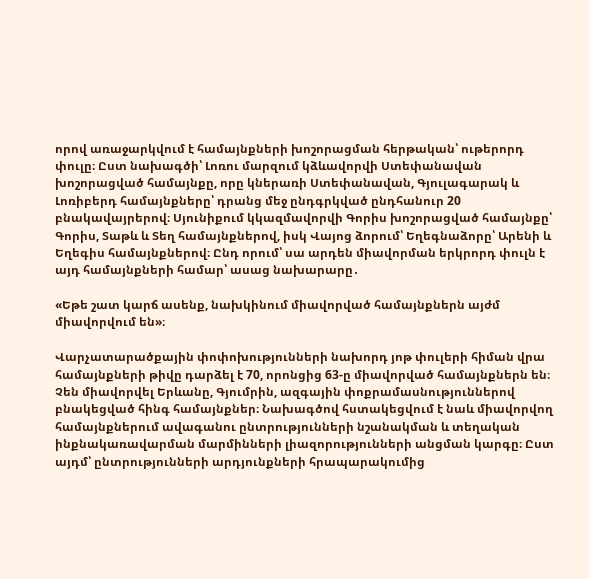որով առաջարկվում է համայնքների խոշորացման հերթական՝ ութերորդ փուլը։ Ըստ նախագծի՝ Լոռու մարզում կձևավորվի Ստեփանավան խոշորացված համայնքը, որը կներառի Ստեփանավան, Գյուլագարակ և Լոռիբերդ համայնքները՝ դրանց մեջ ընդգրկված ընդհանուր 20 բնակավայրերով։ Սյունիքում կկազմավորվի Գորիս խոշորացված համայնքը՝ Գորիս, Տաթև և Տեղ համայնքներով, իսկ Վայոց ձորում՝ Եղեգնաձորը՝ Արենի և Եղեգիս համայնքներով։ Ընդ որում՝ սա արդեն միավորման երկրորդ փուլն է այդ համայնքների համար՝ ասաց նախարարը․

«Եթե շատ կարճ ասենք, նախկինում միավորված համայնքներն այժմ միավորվում են»։

Վարչատարածքային փոփոխությունների նախորդ յոթ փուլերի հիման վրա համայնքների թիվը դարձել է 70, որոնցից 63-ը միավորված համայնքներն են։ Չեն միավորվել Երևանը, Գյումրին, ազգային փոքրամասնություններով բնակեցված հինգ համայնքներ։ Նախագծով հստակեցվում է նաև միավորվող համայնքներում ավագանու ընտրությունների նշանակման և տեղական ինքնակառավարման մարմինների լիազորությունների անցման կարգը։ Ըստ այդմ՝ ընտրությունների արդյունքների հրապարակումից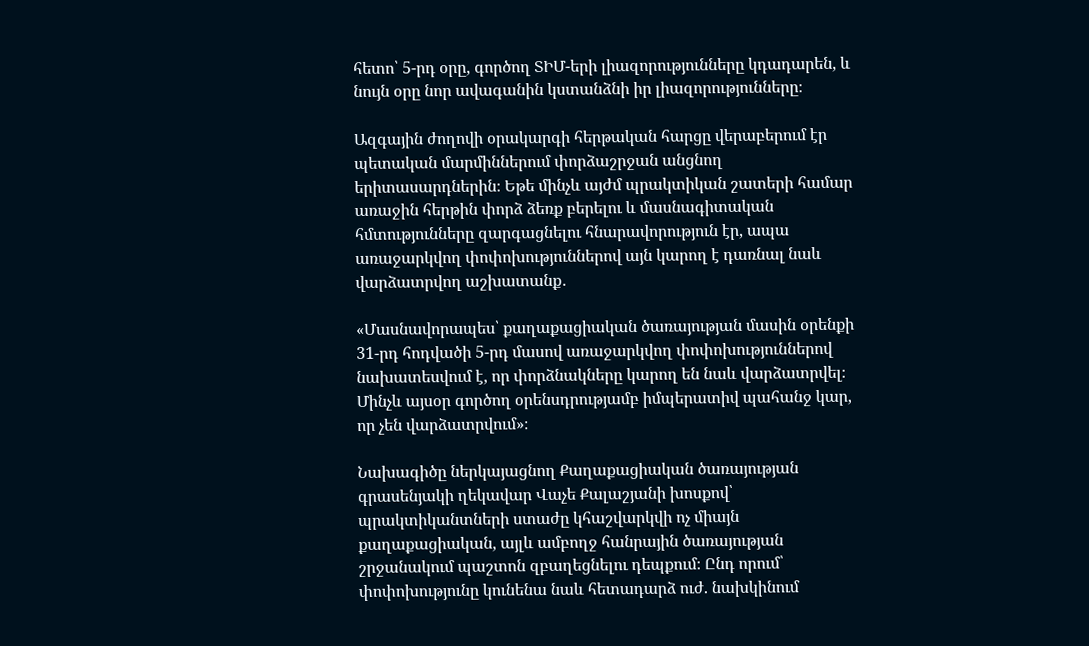հետո՝ 5-րդ օրը, գործող ՏԻՄ-երի լիազորությունները կդադարեն, և նույն օրը նոր ավագանին կստանձնի իր լիազորությունները։

Ազգային ժողովի օրակարգի հերթական հարցը վերաբերում էր պետական մարմիններում փորձաշրջան անցնող երիտասարդներին։ Եթե մինչև այժմ պրակտիկան շատերի համար առաջին հերթին փորձ ձեռք բերելու և մասնագիտական հմտությունները զարգացնելու հնարավորություն էր, ապա առաջարկվող փոփոխություններով այն կարող է դառնալ նաև վարձատրվող աշխատանք․

«Մասնավորապես՝ քաղաքացիական ծառայության մասին օրենքի 31-րդ հոդվածի 5-րդ մասով առաջարկվող փոփոխություններով նախատեսվում է, որ փորձնակները կարող են նաև վարձատրվել։ Մինչև այսօր գործող օրենսդրությամբ իմպերատիվ պահանջ կար, որ չեն վարձատրվում»։

Նախագիծը ներկայացնող Քաղաքացիական ծառայության գրասենյակի ղեկավար Վաչե Քալաշյանի խոսքով՝ պրակտիկանտների ստաժը կհաշվարկվի ոչ միայն քաղաքացիական, այլև ամբողջ հանրային ծառայության շրջանակում պաշտոն զբաղեցնելու դեպքում։ Ընդ որում՝ փոփոխությունը կունենա նաև հետադարձ ուժ. նախկինում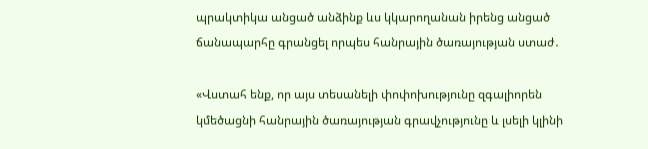պրակտիկա անցած անձինք ևս կկարողանան իրենց անցած ճանապարհը գրանցել որպես հանրային ծառայության ստաժ․

«Վստահ ենք, որ այս տեսանելի փոփոխությունը զգալիորեն կմեծացնի հանրային ծառայության գրավչությունը և լսելի կլինի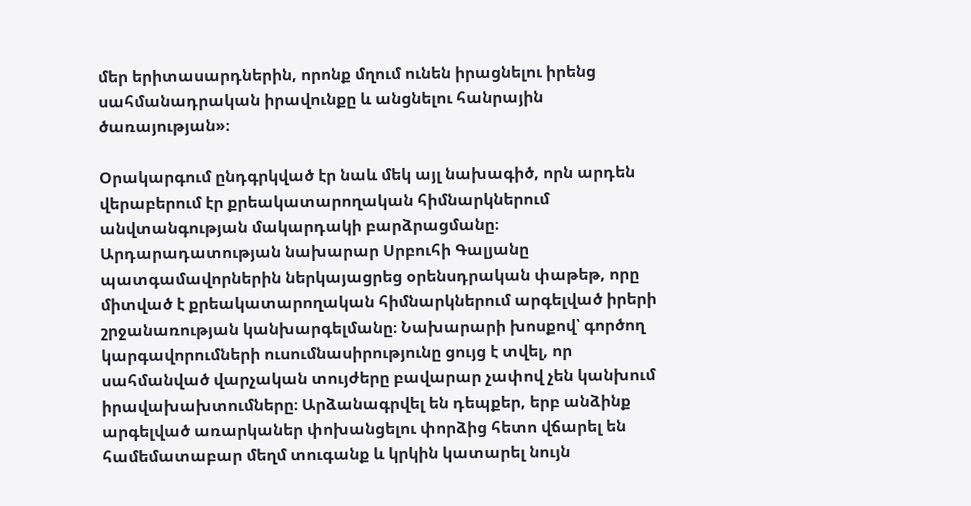մեր երիտասարդներին, որոնք մղում ունեն իրացնելու իրենց սահմանադրական իրավունքը և անցնելու հանրային ծառայության»։

Օրակարգում ընդգրկված էր նաև մեկ այլ նախագիծ, որն արդեն վերաբերում էր քրեակատարողական հիմնարկներում անվտանգության մակարդակի բարձրացմանը։ Արդարադատության նախարար Սրբուհի Գալյանը պատգամավորներին ներկայացրեց օրենսդրական փաթեթ, որը միտված է քրեակատարողական հիմնարկներում արգելված իրերի շրջանառության կանխարգելմանը։ Նախարարի խոսքով՝ գործող կարգավորումների ուսումնասիրությունը ցույց է տվել, որ սահմանված վարչական տույժերը բավարար չափով չեն կանխում իրավախախտումները։ Արձանագրվել են դեպքեր, երբ անձինք արգելված առարկաներ փոխանցելու փորձից հետո վճարել են համեմատաբար մեղմ տուգանք և կրկին կատարել նույն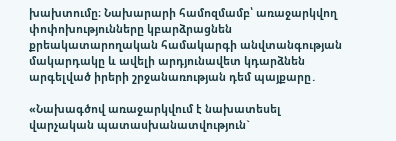խախտումը։ Նախարարի համոզմամբ՝ առաջարկվող փոփոխությունները կբարձրացնեն քրեակատարողական համակարգի անվտանգության մակարդակը և ավելի արդյունավետ կդարձնեն արգելված իրերի շրջանառության դեմ պայքարը․

«Նախագծով առաջարկվում է նախատեսել վարչական պատասխանատվություն`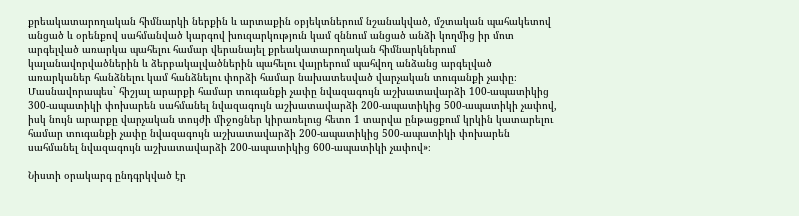քրեակատարողական հիմնարկի ներքին և արտաքին օբյեկտներում նշանակված, մշտական պահակետով անցած և օրենքով սահմանված կարգով խուզարկություն կամ զննում անցած անձի կողմից իր մոտ արգելված առարկա պահելու համար վերանայել քրեակատարողական հիմնարկներում կալանավորվածներին և ձերբակալվածներին պահելու վայրերում պահվող անձանց արգելված առարկաներ հանձնելու կամ հանձնելու փորձի համար նախատեսված վարչական տուգանքի չափը։ Մասնավորապես` հիշյալ արարքի համար տուգանքի չափը նվազագույն աշխատավարձի 100-ապատիկից 300-ապատիկի փոխարեն սահմանել նվազագույն աշխատավարձի 200-ապատիկից 500-ապատիկի չափով, իսկ նույն արարքը վարչական տույժի միջոցներ կիրառելուց հետո 1 տարվա ընթացքում կրկին կատարելու համար տուգանքի չափը նվազագույն աշխատավարձի 200-ապատիկից 500-ապատիկի փոխարեն սահմանել նվազագույն աշխատավարձի 200-ապատիկից 600-ապատիկի չափով»։

Նիստի օրակարգ ընդգրկված էր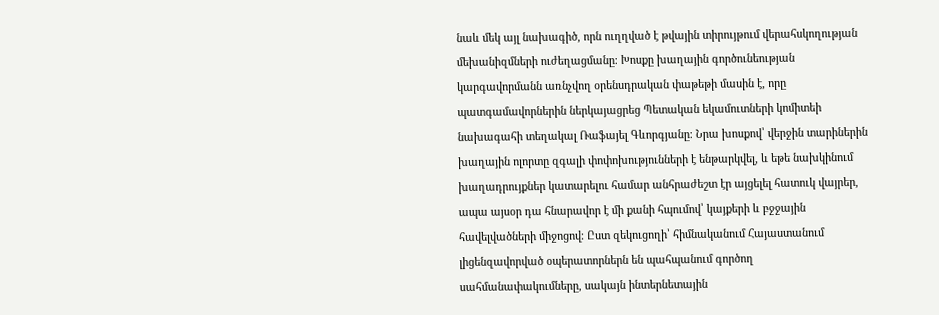նաև մեկ այլ նախագիծ, որն ուղղված է թվային տիրույթում վերահսկողության մեխանիզմների ուժեղացմանը։ Խոսքը խաղային գործունեության կարգավորմանն առնչվող օրենսդրական փաթեթի մասին է, որը պատգամավորներին ներկայացրեց Պետական եկամուտների կոմիտեի նախագահի տեղակալ Ռաֆայել Գևորգյանը։ Նրա խոսքով՝ վերջին տարիներին խաղային ոլորտը զգալի փոփոխությունների է ենթարկվել, և եթե նախկինում խաղադրույքներ կատարելու համար անհրաժեշտ էր այցելել հատուկ վայրեր, ապա այսօր դա հնարավոր է մի քանի հպումով՝ կայքերի և բջջային հավելվածների միջոցով։ Ըստ զեկուցողի՝ հիմնականում Հայաստանում լիցենզավորված օպերատորներն են պահպանում գործող սահմանափակումները, սակայն ինտերնետային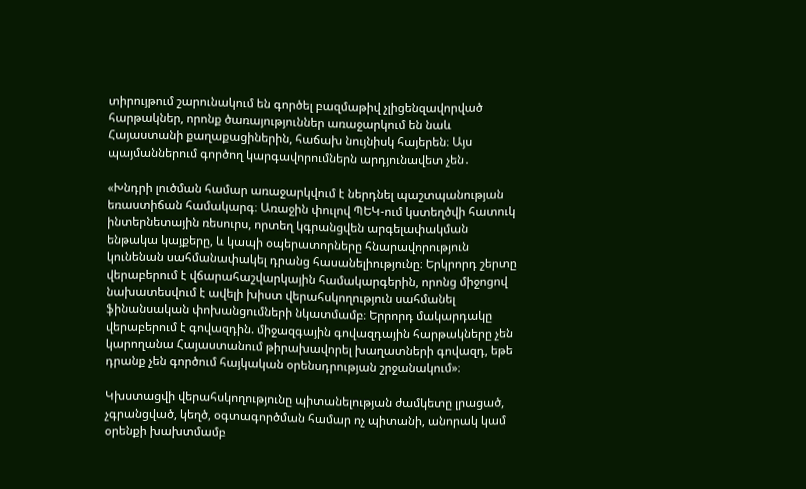տիրույթում շարունակում են գործել բազմաթիվ չլիցենզավորված հարթակներ, որոնք ծառայություններ առաջարկում են նաև Հայաստանի քաղաքացիներին, հաճախ նույնիսկ հայերեն։ Այս պայմաններում գործող կարգավորումներն արդյունավետ չեն․

«Խնդրի լուծման համար առաջարկվում է ներդնել պաշտպանության եռաստիճան համակարգ։ Առաջին փուլով ՊԵԿ-ում կստեղծվի հատուկ ինտերնետային ռեսուրս, որտեղ կգրանցվեն արգելափակման ենթակա կայքերը, և կապի օպերատորները հնարավորություն կունենան սահմանափակել դրանց հասանելիությունը։ Երկրորդ շերտը վերաբերում է վճարահաշվարկային համակարգերին, որոնց միջոցով նախատեսվում է ավելի խիստ վերահսկողություն սահմանել ֆինանսական փոխանցումների նկատմամբ։ Երրորդ մակարդակը վերաբերում է գովազդին. միջազգային գովազդային հարթակները չեն կարողանա Հայաստանում թիրախավորել խաղատների գովազդ, եթե դրանք չեն գործում հայկական օրենսդրության շրջանակում»։

Կխստացվի վերահսկողությունը պիտանելության ժամկետը լրացած, չգրանցված, կեղծ, օգտագործման համար ոչ պիտանի, անորակ կամ օրենքի խախտմամբ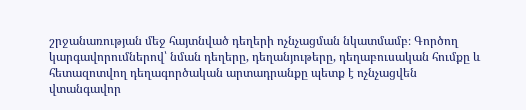շրջանառության մեջ հայտնված դեղերի ոչնչացման նկատմամբ։ Գործող կարգավորումներով՝ նման դեղերը, դեղանյութերը, դեղաբուսական հումքը և հետազոտվող դեղագործական արտադրանքը պետք է ոչնչացվեն վտանգավոր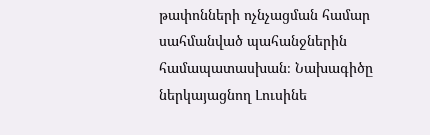թափոնների ոչնչացման համար սահմանված պահանջներին համապատասխան։ Նախագիծը ներկայացնող Լուսինե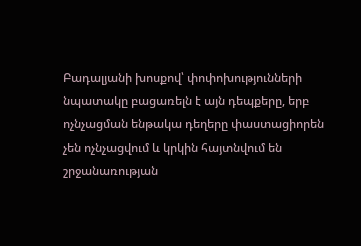Բադալյանի խոսքով՝ փոփոխությունների նպատակը բացառելն է այն դեպքերը, երբ ոչնչացման ենթակա դեղերը փաստացիորեն չեն ոչնչացվում և կրկին հայտնվում են շրջանառության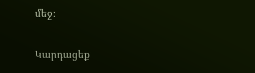մեջ։

Կարդացեք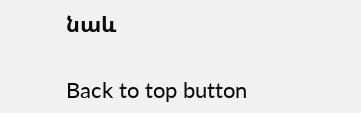նաև

Back to top button